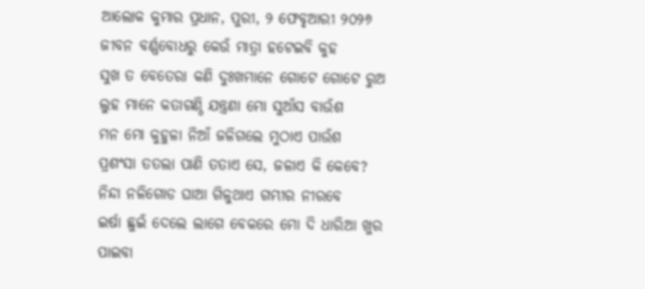ଆଲୋକ କୁମାର ପ୍ରଧାନ, ପୁରୀ, ୨ ଫେବୃଆରୀ ୨୦୨୬
ଜୀବନ ବର୍ଣ୍ଣବୋଧରୁ କେଉଁ ମାତ୍ରା ହଟେଇବି କୁହ
ସୁଖ ତ ବେତେରା କଣି ଦୁଃଖମାନେ ଗୋଟେ ଗୋଟେ ରୁଅ
ଲୁହ ମାନେ କତାଗଣ୍ଠି ଯନ୍ତ୍ରଣା ମୋ ସୁଆଁସ ବାଉଁଶ
ମନ ମୋ କୁହୁଳା ନିଆଁ ଜଳିଗଲେ ମୁଠାଏ ପାଉଁଶ
ପ୍ରଶଂସା ତତଲା ପାଣି ତତାଏ ସେ, ଜଳାଏ କି କେବେ?
ନିନ୍ଦା ନଳିଗୋଡ ଘାଆ ଗିଳୁଥାଏ ଗମ୍ଭୀର ନୀରବେ
ଇର୍ଷା ଛୁଇଁ ଦେଲେ ଲାଗେ ବେକରେ ମୋ ଦି ଧାରିଆ ଖୁର
ପାଇବା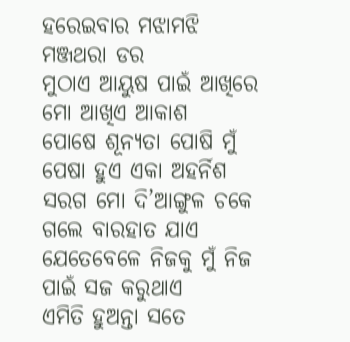ହରେଇବାର ମଝାମଝି ମଞ୍ଜଥରା ଡର
ମୁଠାଏ ଆୟୁଷ ପାଇଁ ଆଖିରେ ମୋ ଆଖିଏ ଆକାଶ
ପୋଷେ ଶୂନ୍ୟତା ପୋଷି ମୁଁ ପେଷା ହୁଏ ଏକା ଅହର୍ନିଶ
ସରଗ ମୋ ଦି’ଆଙ୍ଗୁଳ ଚକେ ଗଲେ ବାରହାତ ଯାଏ
ଯେତେବେଳେ ନିଜକୁ ମୁଁ ନିଜ ପାଇଁ ସଜ କରୁଥାଏ
ଏମିତି ହୁଅନ୍ତା ସତେ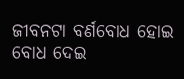ଜୀବନଟା ବର୍ଣବୋଧ ହୋଇ
ବୋଧ ଦେଇ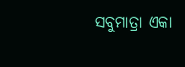ସବୁମାତ୍ରା ଏକା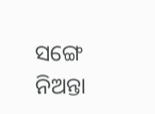ସଙ୍ଗେ ନିଅନ୍ତା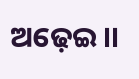ଅଢ଼େଇ।।